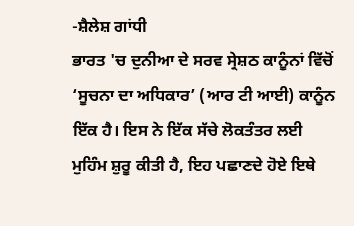-ਸ਼ੈਲੇਸ਼ ਗਾਂਧੀ
ਭਾਰਤ 'ਚ ਦੁਨੀਆ ਦੇ ਸਰਵ ਸ੍ਰੇਸ਼ਠ ਕਾਨੂੰਨਾਂ ਵਿੱਚੋਂ ‘ਸੂਚਨਾ ਦਾ ਅਧਿਕਾਰ’ (ਆਰ ਟੀ ਆਈ) ਕਾਨੂੰਨ ਇੱਕ ਹੈ। ਇਸ ਨੇ ਇੱਕ ਸੱਚੇ ਲੋਕਤੰਤਰ ਲਈ ਮੁਹਿੰਮ ਸ਼ੁਰੂ ਕੀਤੀ ਹੈ, ਇਹ ਪਛਾਣਦੇ ਹੋਏ ਇਥੇ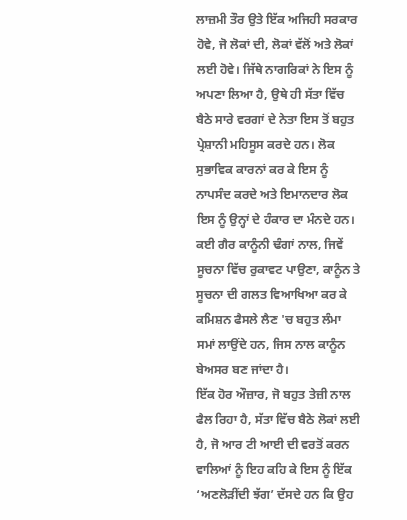ਲਾਜ਼ਮੀ ਤੌਰ ਉਤੇ ਇੱਕ ਅਜਿਹੀ ਸਰਕਾਰ ਹੋਵੇ, ਜੋ ਲੋਕਾਂ ਦੀ, ਲੋਕਾਂ ਵੱਲੋਂ ਅਤੇ ਲੋਕਾਂ ਲਈ ਹੋਵੇ। ਜਿੱਥੇ ਨਾਗਰਿਕਾਂ ਨੇ ਇਸ ਨੂੰ ਅਪਣਾ ਲਿਆ ਹੈ, ਉਥੇ ਹੀ ਸੱਤਾ ਵਿੱਚ ਬੈਠੇ ਸਾਰੇ ਵਰਗਾਂ ਦੇ ਨੇਤਾ ਇਸ ਤੋਂ ਬਹੁਤ ਪ੍ਰੇਸ਼ਾਨੀ ਮਹਿਸੂਸ ਕਰਦੇ ਹਨ। ਲੋਕ ਸੁਭਾਵਿਕ ਕਾਰਨਾਂ ਕਰ ਕੇ ਇਸ ਨੂੰ ਨਾਪਸੰਦ ਕਰਦੇ ਅਤੇ ਇਮਾਨਦਾਰ ਲੋਕ ਇਸ ਨੂੰ ਉਨ੍ਹਾਂ ਦੇ ਹੰਕਾਰ ਦਾ ਮੰਨਦੇ ਹਨ। ਕਈ ਗੈਰ ਕਾਨੂੰਨੀ ਢੰਗਾਂ ਨਾਲ, ਜਿਵੇਂ ਸੂਚਨਾ ਵਿੱਚ ਰੁਕਾਵਟ ਪਾਉਣਾ, ਕਾਨੂੰਨ ਤੇ ਸੂਚਨਾ ਦੀ ਗਲਤ ਵਿਆਖਿਆ ਕਰ ਕੇ ਕਮਿਸ਼ਨ ਫੈਸਲੇ ਲੈਣ 'ਚ ਬਹੁਤ ਲੰਮਾ ਸਮਾਂ ਲਾਉਂਦੇ ਹਨ, ਜਿਸ ਨਾਲ ਕਾਨੂੰਨ ਬੇਅਸਰ ਬਣ ਜਾਂਦਾ ਹੈ।
ਇੱਕ ਹੋਰ ਔਜ਼ਾਰ, ਜੋ ਬਹੁਤ ਤੇਜ਼ੀ ਨਾਲ ਫੈਲ ਰਿਹਾ ਹੈ, ਸੱਤਾ ਵਿੱਚ ਬੈਠੇ ਲੋਕਾਂ ਲਈ ਹੈ, ਜੋ ਆਰ ਟੀ ਆਈ ਦੀ ਵਰਤੋਂ ਕਰਨ ਵਾਲਿਆਂ ਨੂੰ ਇਹ ਕਹਿ ਕੇ ਇਸ ਨੂੰ ਇੱਕ ‘ਅਣਲੋੜੀਂਦੀ ਝੱਗ’ ਦੱਸਦੇ ਹਨ ਕਿ ਉਹ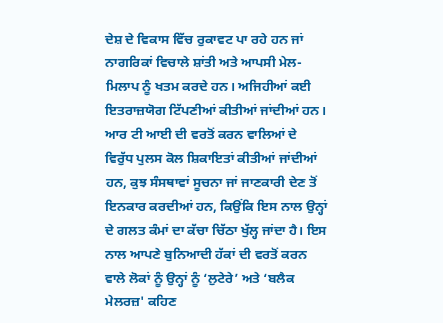ਦੇਸ਼ ਦੇ ਵਿਕਾਸ ਵਿੱਚ ਰੁਕਾਵਟ ਪਾ ਰਹੇ ਹਨ ਜਾਂ ਨਾਗਰਿਕਾਂ ਵਿਚਾਲੇ ਸ਼ਾਂਤੀ ਅਤੇ ਆਪਸੀ ਮੇਲ-ਮਿਲਾਪ ਨੂੰ ਖਤਮ ਕਰਦੇ ਹਨ। ਅਜਿਹੀਆਂ ਕਈ ਇਤਰਾਜ਼ਯੋਗ ਟਿੱਪਣੀਆਂ ਕੀਤੀਆਂ ਜਾਂਦੀਆਂ ਹਨ।
ਆਰ ਟੀ ਆਈ ਦੀ ਵਰਤੋਂ ਕਰਨ ਵਾਲਿਆਂ ਦੇ ਵਿਰੁੱਧ ਪੁਲਸ ਕੋਲ ਸ਼ਿਕਾਇਤਾਂ ਕੀਤੀਆਂ ਜਾਂਦੀਆਂ ਹਨ, ਕੁਝ ਸੰਸਥਾਵਾਂ ਸੂਚਨਾ ਜਾਂ ਜਾਣਕਾਰੀ ਦੇਣ ਤੋਂ ਇਨਕਾਰ ਕਰਦੀਆਂ ਹਨ, ਕਿਉਂਕਿ ਇਸ ਨਾਲ ਉਨ੍ਹਾਂ ਦੇ ਗਲਤ ਕੰਮਾਂ ਦਾ ਕੱਚਾ ਚਿੱਠਾ ਖੁੱਲ੍ਹ ਜਾਂਦਾ ਹੈ। ਇਸ ਨਾਲ ਆਪਣੇ ਬੁਨਿਆਦੀ ਹੱਕਾਂ ਦੀ ਵਰਤੋਂ ਕਰਨ ਵਾਲੇ ਲੋਕਾਂ ਨੂੰ ਉਨ੍ਹਾਂ ਨੂੰ ‘ਲੁਟੇਰੇ’ ਅਤੇ ‘ਬਲੈਕ ਮੇਲਰਜ਼' ਕਹਿਣ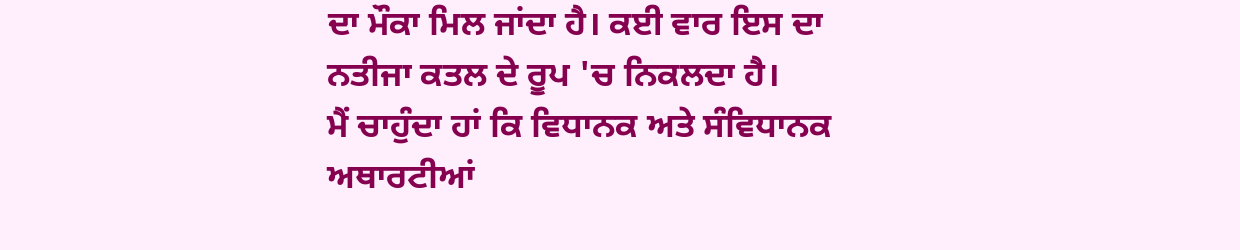ਦਾ ਮੌਕਾ ਮਿਲ ਜਾਂਦਾ ਹੈ। ਕਈ ਵਾਰ ਇਸ ਦਾ ਨਤੀਜਾ ਕਤਲ ਦੇ ਰੂਪ 'ਚ ਨਿਕਲਦਾ ਹੈ।
ਮੈਂ ਚਾਹੁੰਦਾ ਹਾਂ ਕਿ ਵਿਧਾਨਕ ਅਤੇ ਸੰਵਿਧਾਨਕ ਅਥਾਰਟੀਆਂ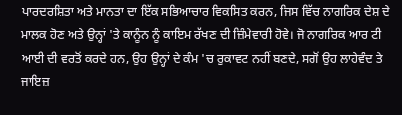ਪਾਰਦਰਸ਼ਿਤਾ ਅਤੇ ਮਾਨਤਾ ਦਾ ਇੱਕ ਸਭਿਆਚਾਰ ਵਿਕਸਿਤ ਕਰਨ, ਜਿਸ ਵਿੱਚ ਨਾਗਰਿਕ ਦੇਸ਼ ਦੇ ਮਾਲਕ ਹੋਣ ਅਤੇ ਉਨ੍ਹਾਂ 'ਤੇ ਕਾਨੂੰਨ ਨੂੰ ਕਾਇਮ ਰੱਖਣ ਦੀ ਜ਼ਿੰਮੇਵਾਰੀ ਹੋਵੇ। ਜੋ ਨਾਗਰਿਕ ਆਰ ਟੀ ਆਈ ਦੀ ਵਰਤੋਂ ਕਰਦੇ ਹਨ, ਉਹ ਉਨ੍ਹਾਂ ਦੇ ਕੰਮ 'ਚ ਰੁਕਾਵਟ ਨਹੀਂ ਬਣਦੇ, ਸਗੋਂ ਉਹ ਲਾਹੇਵੰਦ ਤੇ ਜਾਇਜ਼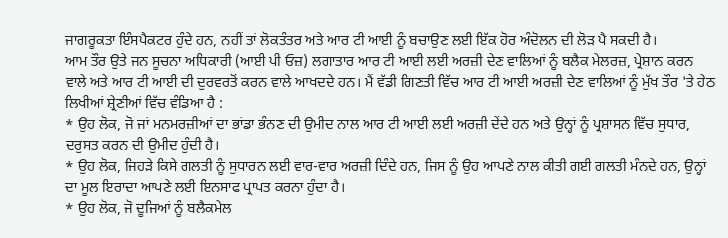ਜਾਗਰੂਕਤਾ ਇੰਸਪੈਕਟਰ ਹੁੰਦੇ ਹਨ, ਨਹੀਂ ਤਾਂ ਲੋਕਤੰਤਰ ਅਤੇ ਆਰ ਟੀ ਆਈ ਨੂੰ ਬਚਾਉਣ ਲਈ ਇੱਕ ਹੋਰ ਅੰਦੋਲਨ ਦੀ ਲੋੜ ਪੈ ਸਕਦੀ ਹੈ।
ਆਮ ਤੌਰ ਉਤੇ ਜਨ ਸੂਚਨਾ ਅਧਿਕਾਰੀ (ਆਈ ਪੀ ਓਜ਼) ਲਗਾਤਾਰ ਆਰ ਟੀ ਆਈ ਲਈ ਅਰਜ਼ੀ ਦੇਣ ਵਾਲਿਆਂ ਨੂੰ ਬਲੈਕ ਮੇਲਰਜ਼, ਪ੍ਰੇਸ਼ਾਨ ਕਰਨ ਵਾਲੇ ਅਤੇ ਆਰ ਟੀ ਆਈ ਦੀ ਦੁਰਵਰਤੋਂ ਕਰਨ ਵਾਲੇ ਆਖਦਦੇ ਹਨ। ਮੈਂ ਵੱਡੀ ਗਿਣਤੀ ਵਿੱਚ ਆਰ ਟੀ ਆਈ ਅਰਜ਼ੀ ਦੇਣ ਵਾਲਿਆਂ ਨੂੰ ਮੁੱਖ ਤੌਰ 'ਤੇ ਹੇਠ ਲਿਖੀਆਂ ਸ਼੍ਰੇਣੀਆਂ ਵਿੱਚ ਵੰਡਿਆ ਹੈ :
* ਉਹ ਲੋਕ, ਜੋ ਜਾਂ ਮਨਮਰਜ਼ੀਆਂ ਦਾ ਭਾਂਡਾ ਭੰਨਣ ਦੀ ਉਮੀਦ ਨਾਲ ਆਰ ਟੀ ਆਈ ਲਈ ਅਰਜ਼ੀ ਦੇਂਦੇ ਹਨ ਅਤੇ ਉਨ੍ਹਾਂ ਨੂੰ ਪ੍ਰਸ਼ਾਸਨ ਵਿੱਚ ਸੁਧਾਰ, ਦਰੁਸਤ ਕਰਨ ਦੀ ਉਮੀਦ ਹੁੰਦੀ ਹੈ।
* ਉਹ ਲੋਕ, ਜਿਹੜੇ ਕਿਸੇ ਗਲਤੀ ਨੂੰ ਸੁਧਾਰਨ ਲਈ ਵਾਰ-ਵਾਰ ਅਰਜ਼ੀ ਦਿੰਦੇ ਹਨ, ਜਿਸ ਨੂੰ ਉਹ ਆਪਣੇ ਨਾਲ ਕੀਤੀ ਗਈ ਗਲਤੀ ਮੰਨਦੇ ਹਨ, ਉਨ੍ਹਾਂ ਦਾ ਮੂਲ ਇਰਾਦਾ ਆਪਣੇ ਲਈ ਇਨਸਾਫ ਪ੍ਰਾਪਤ ਕਰਨਾ ਹੁੰਦਾ ਹੈ।
* ਉਹ ਲੋਕ, ਜੋ ਦੂਜਿਆਂ ਨੂੰ ਬਲੈਕਮੇਲ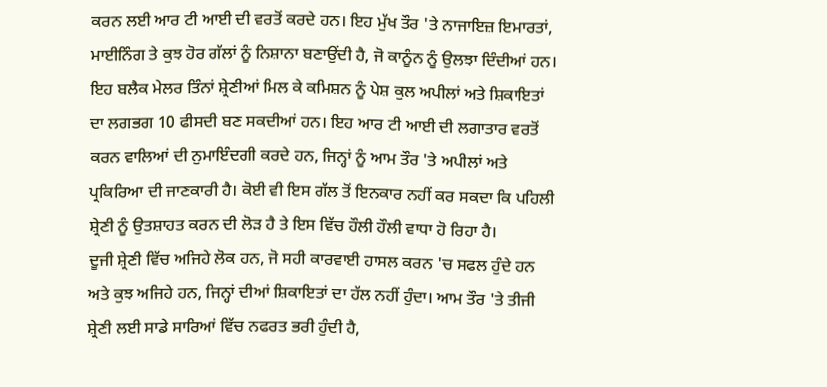ਕਰਨ ਲਈ ਆਰ ਟੀ ਆਈ ਦੀ ਵਰਤੋਂ ਕਰਦੇ ਹਨ। ਇਹ ਮੁੱਖ ਤੌਰ 'ਤੇ ਨਾਜਾਇਜ਼ ਇਮਾਰਤਾਂ, ਮਾਈਨਿੰਗ ਤੇ ਕੁਝ ਹੋਰ ਗੱਲਾਂ ਨੂੰ ਨਿਸ਼ਾਨਾ ਬਣਾਉਂਦੀ ਹੈ, ਜੋ ਕਾਨੂੰਨ ਨੂੰ ਉਲਝਾ ਦਿੰਦੀਆਂ ਹਨ।
ਇਹ ਬਲੈਕ ਮੇਲਰ ਤਿੰਨਾਂ ਸ਼੍ਰੇਣੀਆਂ ਮਿਲ ਕੇ ਕਮਿਸ਼ਨ ਨੂੰ ਪੇਸ਼ ਕੁਲ ਅਪੀਲਾਂ ਅਤੇ ਸ਼ਿਕਾਇਤਾਂ ਦਾ ਲਗਭਗ 10 ਫੀਸਦੀ ਬਣ ਸਕਦੀਆਂ ਹਨ। ਇਹ ਆਰ ਟੀ ਆਈ ਦੀ ਲਗਾਤਾਰ ਵਰਤੋਂ ਕਰਨ ਵਾਲਿਆਂ ਦੀ ਨੁਮਾਇੰਦਗੀ ਕਰਦੇ ਹਨ, ਜਿਨ੍ਹਾਂ ਨੂੰ ਆਮ ਤੌਰ 'ਤੇ ਅਪੀਲਾਂ ਅਤੇ ਪ੍ਰਕਿਰਿਆ ਦੀ ਜਾਣਕਾਰੀ ਹੈ। ਕੋਈ ਵੀ ਇਸ ਗੱਲ ਤੋਂ ਇਨਕਾਰ ਨਹੀਂ ਕਰ ਸਕਦਾ ਕਿ ਪਹਿਲੀ ਸ਼੍ਰੇਣੀ ਨੂੰ ਉਤਸ਼ਾਹਤ ਕਰਨ ਦੀ ਲੋੜ ਹੈ ਤੇ ਇਸ ਵਿੱਚ ਹੌਲੀ ਹੌਲੀ ਵਾਧਾ ਹੋ ਰਿਹਾ ਹੈ।
ਦੂਜੀ ਸ਼੍ਰੇਣੀ ਵਿੱਚ ਅਜਿਹੇ ਲੋਕ ਹਨ, ਜੋ ਸਹੀ ਕਾਰਵਾਈ ਹਾਸਲ ਕਰਨ 'ਚ ਸਫਲ ਹੁੰਦੇ ਹਨ ਅਤੇ ਕੁਝ ਅਜਿਹੇ ਹਨ, ਜਿਨ੍ਹਾਂ ਦੀਆਂ ਸ਼ਿਕਾਇਤਾਂ ਦਾ ਹੱਲ ਨਹੀਂ ਹੁੰਦਾ। ਆਮ ਤੌਰ 'ਤੇ ਤੀਜੀ ਸ਼੍ਰੇਣੀ ਲਈ ਸਾਡੇ ਸਾਰਿਆਂ ਵਿੱਚ ਨਫਰਤ ਭਰੀ ਹੁੰਦੀ ਹੈ,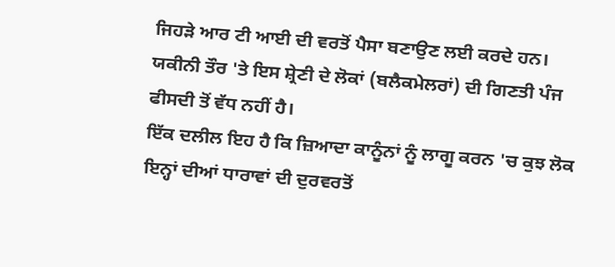ਜਿਹੜੇ ਆਰ ਟੀ ਆਈ ਦੀ ਵਰਤੋਂ ਪੈਸਾ ਬਣਾਉਣ ਲਈ ਕਰਦੇ ਹਨ। ਯਕੀਨੀ ਤੌਰ 'ਤੇ ਇਸ ਸ਼੍ਰੇਣੀ ਦੇ ਲੋਕਾਂ (ਬਲੈਕਮੇਲਰਾਂ) ਦੀ ਗਿਣਤੀ ਪੰਜ ਫੀਸਦੀ ਤੋਂ ਵੱਧ ਨਹੀਂ ਹੈ।
ਇੱਕ ਦਲੀਲ ਇਹ ਹੈ ਕਿ ਜ਼ਿਆਦਾ ਕਾਨੂੰਨਾਂ ਨੂੰ ਲਾਗੂ ਕਰਨ 'ਚ ਕੁਝ ਲੋਕ ਇਨ੍ਹਾਂ ਦੀਆਂ ਧਾਰਾਵਾਂ ਦੀ ਦੁਰਵਰਤੋਂ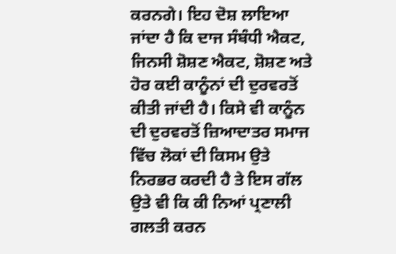ਕਰਨਗੇ। ਇਹ ਦੋਸ਼ ਲਾਇਆ ਜਾਂਦਾ ਹੈ ਕਿ ਦਾਜ ਸੰਬੰਧੀ ਐਕਟ, ਜਿਨਸੀ ਸ਼ੋਸ਼ਣ ਐਕਟ, ਸ਼ੋਸ਼ਣ ਅਤੇ ਹੋਰ ਕਈ ਕਾਨੂੰਨਾਂ ਦੀ ਦੁਰਵਰਤੋਂ ਕੀਤੀ ਜਾਂਦੀ ਹੈ। ਕਿਸੇ ਵੀ ਕਾਨੂੰਨ ਦੀ ਦੁਰਵਰਤੋਂ ਜ਼ਿਆਦਾਤਰ ਸਮਾਜ ਵਿੱਚ ਲੋਕਾਂ ਦੀ ਕਿਸਮ ਉਤੇ ਨਿਰਭਰ ਕਰਦੀ ਹੈ ਤੇ ਇਸ ਗੱਲ ਉਤੇ ਵੀ ਕਿ ਕੀ ਨਿਆਂ ਪ੍ਰਣਾਲੀ ਗਲਤੀ ਕਰਨ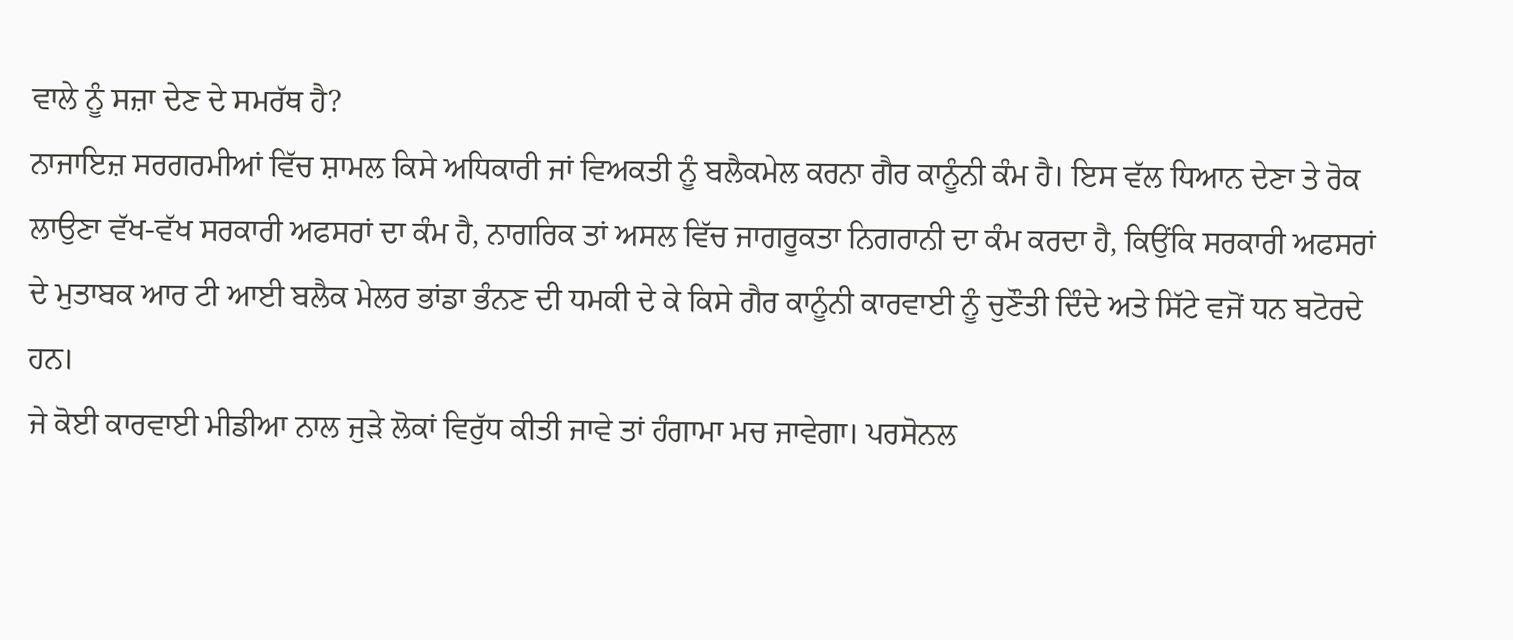ਵਾਲੇ ਨੂੰ ਸਜ਼ਾ ਦੇਣ ਦੇ ਸਮਰੱਥ ਹੈ?
ਨਾਜਾਇਜ਼ ਸਰਗਰਮੀਆਂ ਵਿੱਚ ਸ਼ਾਮਲ ਕਿਸੇ ਅਧਿਕਾਰੀ ਜਾਂ ਵਿਅਕਤੀ ਨੂੰ ਬਲੈਕਮੇਲ ਕਰਨਾ ਗੈਰ ਕਾਨੂੰਨੀ ਕੰਮ ਹੈ। ਇਸ ਵੱਲ ਧਿਆਨ ਦੇਣਾ ਤੇ ਰੋਕ ਲਾਉਣਾ ਵੱਖ-ਵੱਖ ਸਰਕਾਰੀ ਅਫਸਰਾਂ ਦਾ ਕੰਮ ਹੈ, ਨਾਗਰਿਕ ਤਾਂ ਅਸਲ ਵਿੱਚ ਜਾਗਰੂਕਤਾ ਨਿਗਰਾਨੀ ਦਾ ਕੰਮ ਕਰਦਾ ਹੈ, ਕਿਉਂਕਿ ਸਰਕਾਰੀ ਅਫਸਰਾਂ ਦੇ ਮੁਤਾਬਕ ਆਰ ਟੀ ਆਈ ਬਲੈਕ ਮੇਲਰ ਭਾਂਡਾ ਭੰਨਣ ਦੀ ਧਮਕੀ ਦੇ ਕੇ ਕਿਸੇ ਗੈਰ ਕਾਨੂੰਨੀ ਕਾਰਵਾਈ ਨੂੰ ਚੁਣੌਤੀ ਦਿੰਦੇ ਅਤੇ ਸਿੱਟੇ ਵਜੋਂ ਧਨ ਬਟੋਰਦੇ ਹਨ।
ਜੇ ਕੋਈ ਕਾਰਵਾਈ ਮੀਡੀਆ ਨਾਲ ਜੁੜੇ ਲੋਕਾਂ ਵਿਰੁੱਧ ਕੀਤੀ ਜਾਵੇ ਤਾਂ ਹੰਗਾਮਾ ਮਚ ਜਾਵੇਗਾ। ਪਰਸੋਨਲ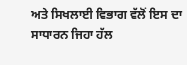ਅਤੇ ਸਿਖਲਾਈ ਵਿਭਾਗ ਵੱਲੋਂ ਇਸ ਦਾ ਸਾਧਾਰਨ ਜਿਹਾ ਹੱਲ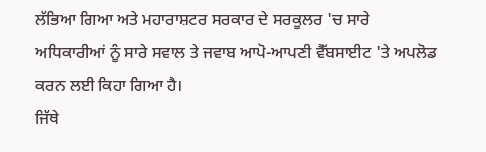ਲੱਭਿਆ ਗਿਆ ਅਤੇ ਮਹਾਰਾਸ਼ਟਰ ਸਰਕਾਰ ਦੇ ਸਰਕੂਲਰ 'ਚ ਸਾਰੇ ਅਧਿਕਾਰੀਆਂ ਨੂੰ ਸਾਰੇ ਸਵਾਲ ਤੇ ਜਵਾਬ ਆਪੋ-ਆਪਣੀ ਵੈੱਬਸਾਈਟ 'ਤੇ ਅਪਲੋਡ ਕਰਨ ਲਈ ਕਿਹਾ ਗਿਆ ਹੈ।
ਜਿੱਥੇ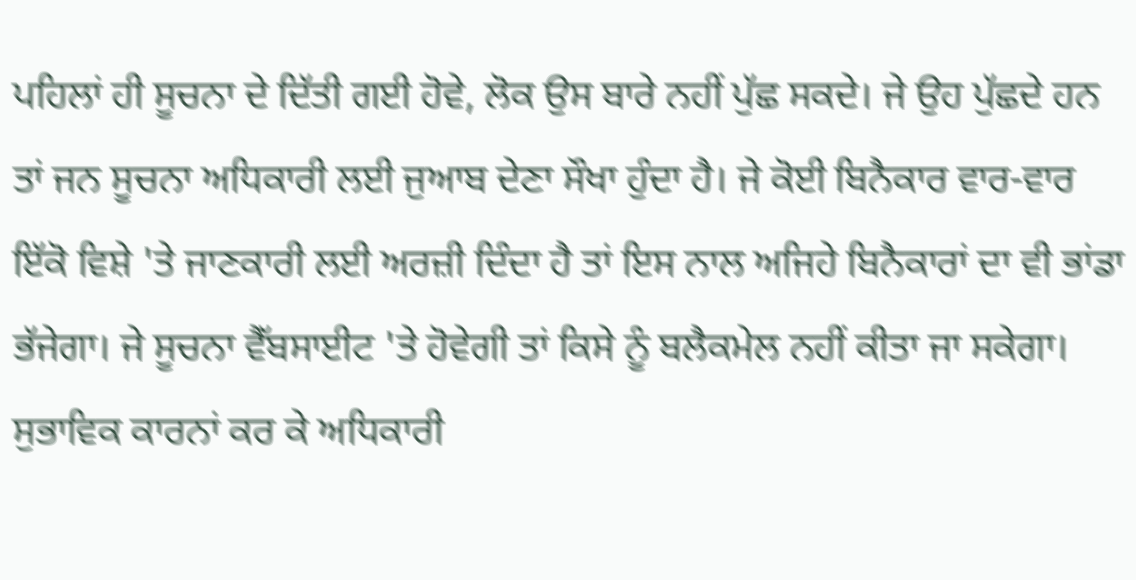ਪਹਿਲਾਂ ਹੀ ਸੂਚਨਾ ਦੇ ਦਿੱਤੀ ਗਈ ਹੋਵੇ, ਲੋਕ ਉਸ ਬਾਰੇ ਨਹੀਂ ਪੁੱਛ ਸਕਦੇ। ਜੇ ਉਹ ਪੁੱਛਦੇ ਹਨ ਤਾਂ ਜਨ ਸੂਚਨਾ ਅਧਿਕਾਰੀ ਲਈ ਜੁਆਬ ਦੇਣਾ ਸੌਖਾ ਹੁੰਦਾ ਹੈ। ਜੇ ਕੋਈ ਬਿਨੈਕਾਰ ਵਾਰ-ਵਾਰ ਇੱਕੋ ਵਿਸ਼ੇ 'ਤੇ ਜਾਣਕਾਰੀ ਲਈ ਅਰਜ਼ੀ ਦਿੰਦਾ ਹੈ ਤਾਂ ਇਸ ਨਾਲ ਅਜਿਹੇ ਬਿਨੈਕਾਰਾਂ ਦਾ ਵੀ ਭਾਂਡਾ ਭੱਜੇਗਾ। ਜੇ ਸੂਚਨਾ ਵੈੱਬਸਾਈਟ 'ਤੇ ਹੋਵੇਗੀ ਤਾਂ ਕਿਸੇ ਨੂੰ ਬਲੈਕਮੇਲ ਨਹੀਂ ਕੀਤਾ ਜਾ ਸਕੇਗਾ। ਸੁਭਾਵਿਕ ਕਾਰਨਾਂ ਕਰ ਕੇ ਅਧਿਕਾਰੀ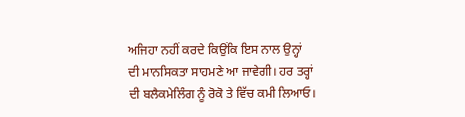ਅਜਿਹਾ ਨਹੀਂ ਕਰਦੇ ਕਿਉਂਕਿ ਇਸ ਨਾਲ ਉਨ੍ਹਾਂ ਦੀ ਮਾਨਸਿਕਤਾ ਸਾਹਮਣੇ ਆ ਜਾਵੇਗੀ। ਹਰ ਤਰ੍ਹਾਂ ਦੀ ਬਲੈਕਮੇਲਿੰਗ ਨੂੰ ਰੋਕੋ ਤੇ ਵਿੱਚ ਕਮੀ ਲਿਆਓ।